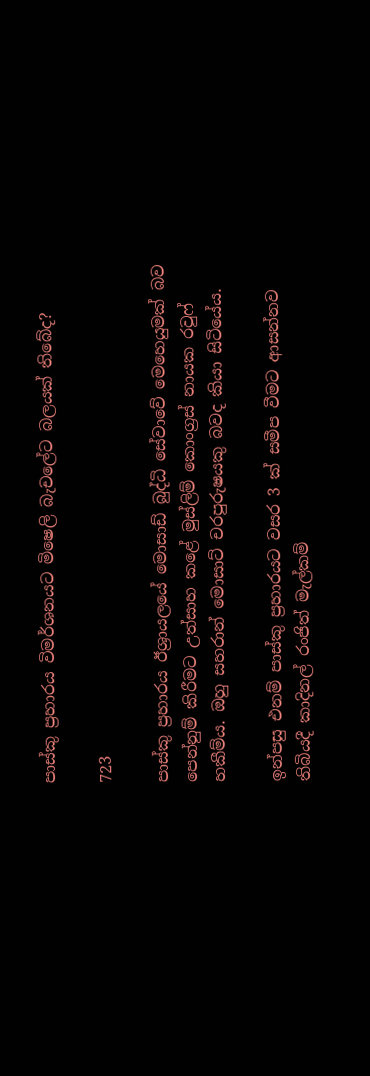පාස්කු ප්‍රහාරය විමර්ශනයට මිෂෙලි බැචලේට බලයක් තිබේද?

723

පාස්කු ප්‍රහාරය ඊශ්‍රායලයේ මොසාඩ් බුද්ධි සේවාවේ මෙහෙයුමක් බව පෙන්නුම් කිරීමට උත්සාහ කළේ මුස්ලිම් කොංග්‍රස් නායක රවුෆ් හකීම්ය. ඔහු සහරාන් මොසාට් චරපුරුෂයකු බවද කියා සිටියේය.

ඉන්පසු එනම් පාස්කු ප්‍රහාරයට වසර 3 ක් සමීප වීමට ආසන්නව තිබියදී කාදිනල් රංජිත් මැල්කම්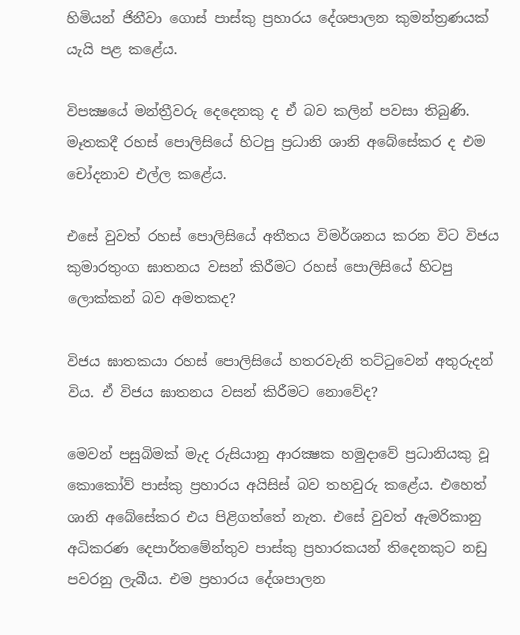හිමියන් ජිනීවා ගොස් පාස්කු ප්‍රහාරය දේශපාලන කුමන්ත්‍රණයක් යැයි පළ කළේය.

විපක්‍ෂයේ මන්ත්‍රීවරු දෙදෙනකු ද ඒ බව කලින් පවසා තිබුණි. මෑතකදී රහස් පොලිසියේ හිටපු ප්‍රධානි ශානි අබේසේකර ද එම චෝදනාව එල්ල කළේය.

එසේ වුවත් රහස් පොලිසියේ අතීතය විමර්ශනය කරන විට විජය කුමාරතුංග ඝාතනය වසන් කිරීමට රහස් පොලිසියේ හිටපු ලොක්කන් බව අමතකද?

විජය ඝාතකයා රහස් පොලිසියේ හතරවැනි තට්ටුවෙන් අතුරුදන් විය. ඒ විජය ඝාතනය වසන් කිරීමට නොවේද?

මෙවන් පසුබිමක් මැද රුසියානු ආරක්‍ෂක හමුදාවේ ප්‍රධානියකු වූ කොකෝව් පාස්කු ප්‍රහාරය අයිසිස් බව තහවුරු කළේය. එහෙත් ශානි අබේසේකර එය පිළිගත්තේ නැත. එසේ වුවත් ඇමරිකානු අධිකරණ දෙපාර්තමේන්තුව පාස්කු ප්‍රහාරකයන් තිදෙනකුට නඩු පවරනු ලැබීය. එම ප්‍රහාරය දේශපාලන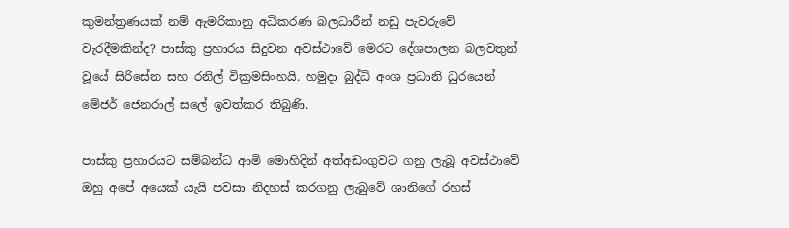කුමන්ත්‍රණයක් නම් ඇමරිකානු අධිකරණ බලධාරීන් නඩු පැවරුවේ වැරදීමකින්ද? පාස්කු ප්‍රහාරය සිදුවන අවස්ථාවේ මෙරට දේශපාලන බලවතුන් වූයේ සිරිසේන සහ රනිල් වික්‍රමසිංහයි. හමුදා බුද්ධි අංශ ප්‍රධානි ධුරයෙන් මේජර් ජෙනරාල් සලේ ඉවත්කර තිබුණි.

පාස්කු ප්‍රහාරයට සම්බන්ධ ආමි මොහිදින් අත්අඩංගුවට ගනු ලැබූ අවස්ථාවේ ඔහු අපේ අයෙක් යැයි පවසා නිදහස් කරගනු ලැබුවේ ශානිගේ රහස්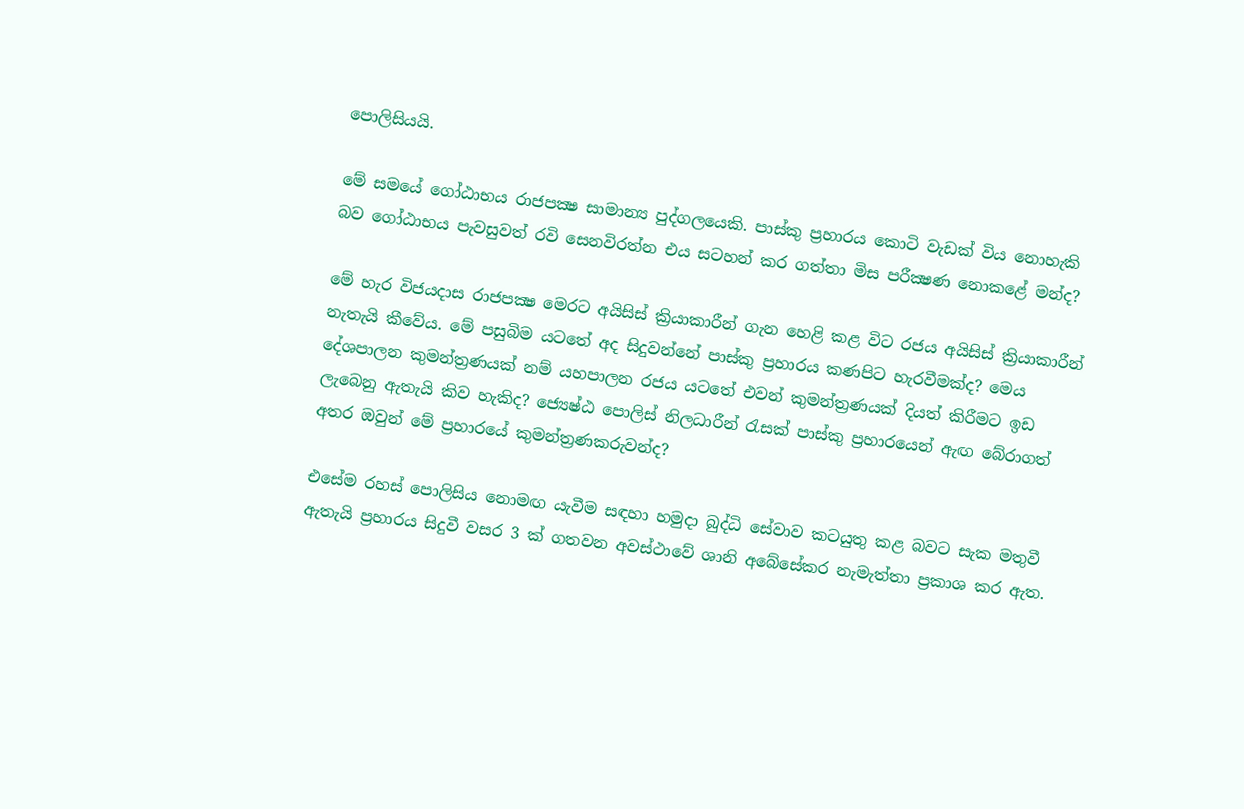පොලිසියයි.

මේ සමයේ ගෝඨාභය රාජපක්‍ෂ සාමාන්‍ය පුද්ගලයෙකි. පාස්කු ප්‍රහාරය කොටි වැඩක් විය නොහැකි බව ගෝඨාභය පැවසුවත් රවි සෙනවිරත්න එය සටහන් කර ගත්තා මිස පරීක්‍ෂණ නොකළේ මන්ද?

මේ හැර විජයදාස රාජපක්‍ෂ මෙරට අයිසිස් ක්‍රියාකාරීන් ගැන හෙළි කළ විට රජය අයිසිස් ක්‍රියාකාරීන් නැතැයි කීවේය. මේ පසුබිම යටතේ අද සිදුවන්නේ පාස්කු ප්‍රහාරය කණපිට හැරවීමක්ද? මෙය දේශපාලන කුමන්ත්‍රණයක් නම් යහපාලන රජය යටතේ එවන් කුමන්ත්‍රණයක් දියත් කිරීමට ඉඩ ලැබෙනු ඇතැයි කිව හැකිද? ජ්‍යෙෂ්ඨ පොලිස් නිලධාරීන් රැසක් පාස්කු ප්‍රහාරයෙන් ඇඟ බේරාගත් අතර ඔවුන් මේ ප්‍රහාරයේ කුමන්ත්‍රණකරුවන්ද?

එසේම රහස් පොලිසිය නොමඟ යැවීම සඳහා හමුදා බුද්ධි සේවාව කටයුතු කළ බවට සැක මතුවී ඇතැයි ප්‍රහාරය සිදුවී වසර 3 ක් ගතවන අවස්ථාවේ ශානි අබේසේකර නැමැත්තා ප්‍රකාශ කර ඇත.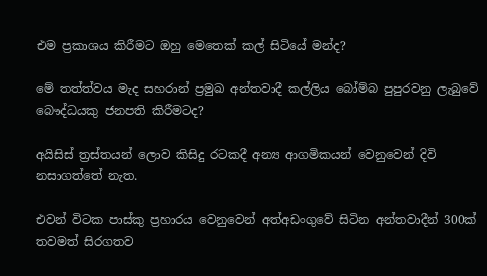එම ප්‍රකාශය කිරීමට ඔහු මෙතෙක් කල් සිටියේ මන්ද?

මේ තත්ත්වය මැද සහරාන් ප්‍රමුඛ අන්තවාදී කල්ලිය බෝම්බ පුපුරවනු ලැබුවේ බෞද්ධයකු ජනපති කිරීමටද?

අයිසිස් ත්‍රස්තයන් ලොව කිසිදු රටකදී අන්‍ය ආගමිකයන් වෙනුවෙන් දිවි නසාගත්තේ නැත.

එවන් විටක පාස්කු ප්‍රහාරය වෙනුවෙන් අත්අඩංගුවේ සිටින අන්තවාදීන් 300ක් තවමත් සිරගතව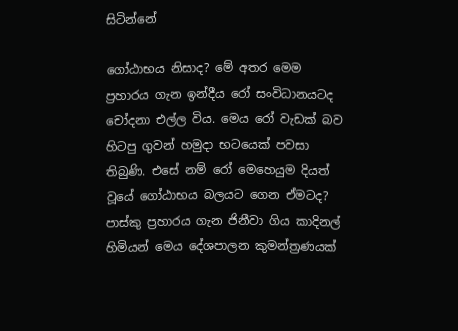සිටින්නේ

ගෝඨාභය නිසාද? මේ අතර මෙම ප්‍රහාරය ගැන ඉන්දීය රෝ සංවිධානයටද චෝදනා එල්ල විය. මෙය රෝ වැඩක් බව හිටපු ගුවන් හමුදා භටයෙක් පවසා තිබුණි. එසේ නම් රෝ මෙහෙයුම දියත් වූයේ ගෝඨාභය බලයට ගෙන ඒමටද? පාස්කු ප්‍රහාරය ගැන ජිනීවා ගිය කාදිනල් හිමියන් මෙය දේශපාලන කුමන්ත්‍රණයක්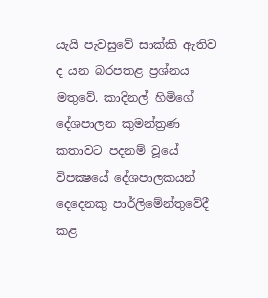යැයි පැවසුවේ සාක්කි ඇතිව ද යන බරපතළ ප්‍රශ්නය මතුවේ. කාදිනල් හිමිගේ දේශපාලන කුමන්ත්‍රණ කතාවට පදනම් වූයේ විපක්‍ෂයේ දේශපාලකයන් දෙදෙනකු පාර්ලිමේන්තුවේදී කළ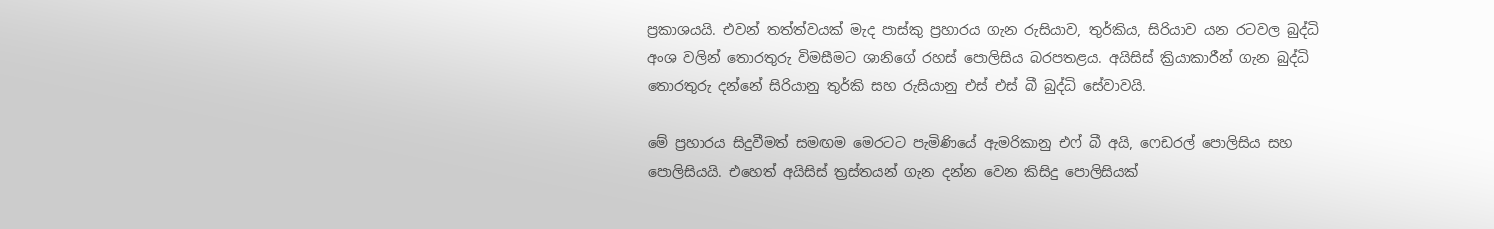ප්‍රකාශයයි. එවන් තත්ත්වයක් මැද පාස්කු ප්‍රහාරය ගැන රුසියාව, තුර්කිය, සිරියාව යන රටවල බුද්ධි අංශ වලින් තොරතුරු විමසීමට ශානිගේ රහස් පොලිසිය බරපතළය. අයිසිස් ක්‍රියාකාරීන් ගැන බුද්ධි තොරතුරු දන්නේ සිරියානු තුර්කි සහ රුසියානු එස් එස් බී බුද්ධි සේවාවයි.

මේ ප්‍රහාරය සිදුවීමත් සමඟම මෙරටට පැමිණියේ ඇමරිකානු එෆ් බී අයි, ෆෙඩරල් පොලිසිය සහ පොලිසියයි. එහෙත් අයිසිස් ත්‍රස්තයන් ගැන දන්න වෙන කිසිදු පොලිසියක්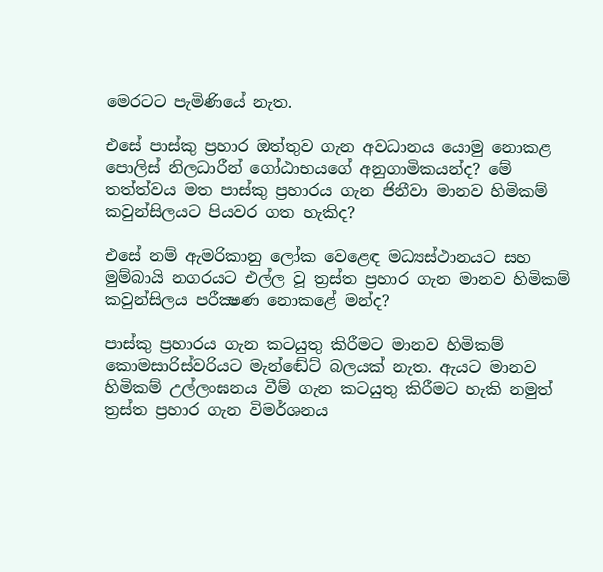මෙරටට පැමිණියේ නැත.

එසේ පාස්කු ප්‍රහාර ඔත්තුව ගැන අවධානය යොමු නොකළ පොලිස් නිලධාරීන් ගෝඨාභයගේ අනුගාමිකයන්ද? මේ තත්ත්වය මත පාස්කු ප්‍රහාරය ගැන ජිනීවා මානව හිමිකම් කවුන්සිලයට පියවර ගත හැකිද?

එසේ නම් ඇමරිකානු ලෝක වෙළෙඳ මධ්‍යස්ථානයට සහ මුම්බායි නගරයට එල්ල වූ ත්‍රස්ත ප්‍රහාර ගැන මානව හිමිකම් කවුන්සිලය පරීක්‍ෂණ නොකළේ මන්ද?

පාස්කු ප්‍රහාරය ගැන කටයුතු කිරීමට මානව හිමිකම් කොමසාරිස්වරියට මැන්ඬේට් බලයක් නැත. ඇයට මානව හිමිකම් උල්ලංඝනය වීම් ගැන කටයුතු කිරීමට හැකි නමුත් ත්‍රස්ත ප්‍රහාර ගැන විමර්ශනය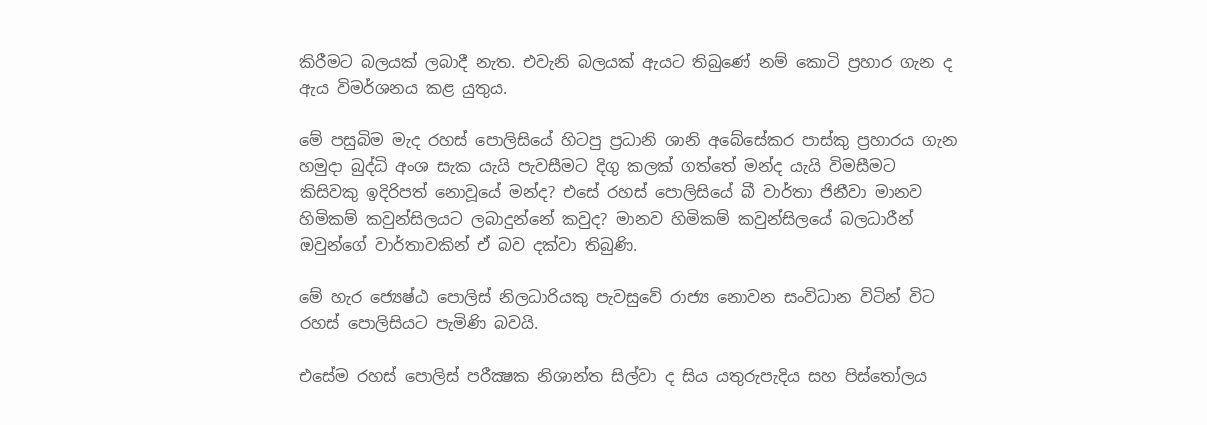කිරීමට බලයක් ලබාදී නැත. එවැනි බලයක් ඇයට තිබුණේ නම් කොටි ප්‍රහාර ගැන ද ඇය විමර්ශනය කළ යුතුය.

මේ පසුබිම මැද රහස් පොලිසියේ හිටපු ප්‍රධානි ශානි අබේසේකර පාස්කු ප්‍රහාරය ගැන හමුදා බුද්ධි අංශ සැක යැයි පැවසීමට දිගු කලක් ගත්තේ මන්ද යැයි විමසීමට කිසිවකු ඉදිරිපත් නොවූයේ මන්ද? එසේ රහස් පොලිසියේ බී වාර්තා ජිනීවා මානව හිමිකම් කවුන්සිලයට ලබාදුන්නේ කවුද? මානව හිමිකම් කවුන්සිලයේ බලධාරීන් ඔවුන්ගේ වාර්තාවකින් ඒ බව දක්වා තිබුණි.

මේ හැර ජ්‍යෙෂ්ඨ පොලිස් නිලධාරියකු පැවසුවේ රාජ්‍ය නොවන සංවිධාන විටින් විට රහස් පොලිසියට පැමිණි බවයි.

එසේම රහස් පොලිස් පරීක්‍ෂක නිශාන්ත සිල්වා ද සිය යතුරුපැදිය සහ පිස්තෝලය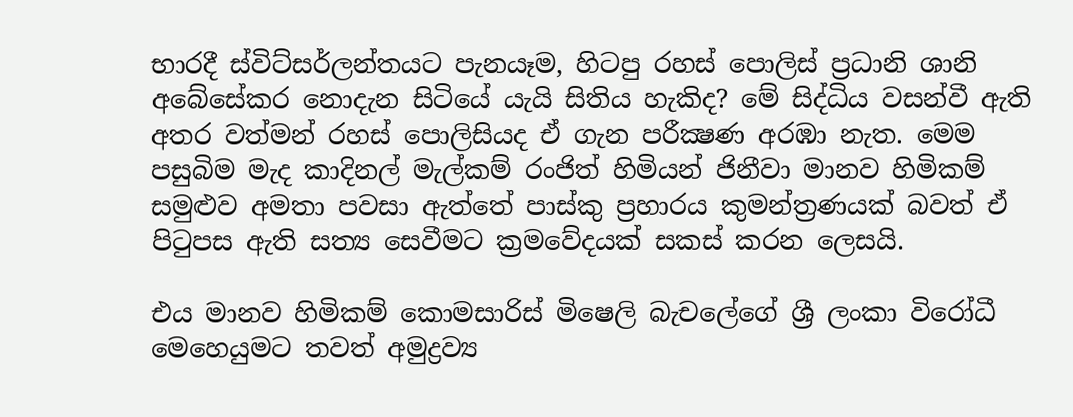භාරදී ස්විට්සර්ලන්තයට පැනයෑම, හිටපු රහස් පොලිස් ප්‍රධානි ශානි අබේසේකර නොදැන සිටියේ යැයි සිතිය හැකිද? මේ සිද්ධිය වසන්වී ඇති අතර වත්මන් රහස් පොලිසියද ඒ ගැන පරීක්‍ෂණ අරඹා නැත. මෙම පසුබිම මැද කාදිනල් මැල්කම් රංජිත් හිමියන් ජිනීවා මානව හිමිකම් සමුළුව අමතා පවසා ඇත්තේ පාස්කු ප්‍රහාරය කුමන්ත්‍රණයක් බවත් ඒ පිටුපස ඇති සත්‍ය සෙවීමට ක්‍රමවේදයක් සකස් කරන ලෙසයි.

එය මානව හිමිකම් කොමසාරිස් මිෂෙලි බැචලේගේ ශ්‍රී ලංකා විරෝධී මෙහෙයුමට තවත් අමුද්‍රව්‍ය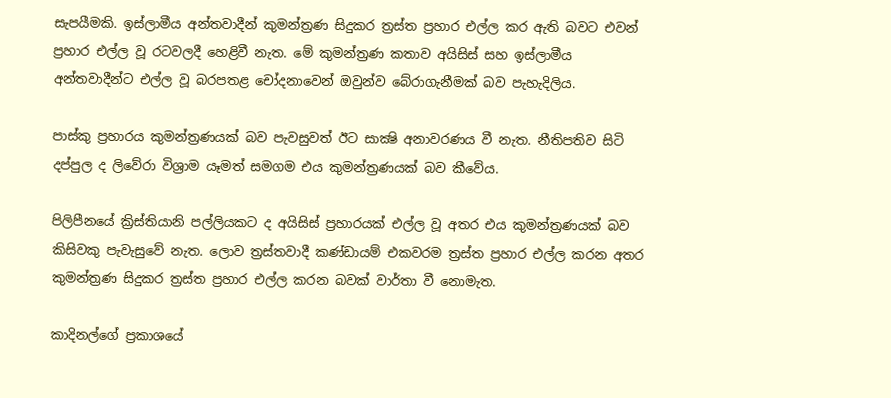සැපයීමකි. ඉස්ලාමීය අන්තවාදීන් කුමන්ත්‍රණ සිදුකර ත්‍රස්ත ප්‍රහාර එල්ල කර ඇති බවට එවන් ප්‍රහාර එල්ල වූ රටවලදී හෙළිවී නැත. මේ කුමන්ත්‍රණ කතාව අයිසිස් සහ ඉස්ලාමීය අන්තවාදීන්ට එල්ල වූ බරපතළ චෝදනාවෙන් ඔවුන්ව බේරාගැනීමක් බව පැහැදිලිය.

පාස්කු ප්‍රහාරය කුමන්ත්‍රණයක් බව පැවසුවත් ඊට සාක්‍ෂි අනාවරණය වී නැත. නීතිපතිව සිටි දප්පුල ද ලිවේරා විශ්‍රාම යෑමත් සමගම එය කුමන්ත්‍රණයක් බව කීවේය.

පිලිපීනයේ ක්‍රිස්තියානි පල්ලියකට ද අයිසිස් ප්‍රහාරයක් එල්ල වූ අතර එය කුමන්ත්‍රණයක් බව කිසිවකු පැවැසුවේ නැත. ලොව ත්‍රස්තවාදී කණ්ඩායම් එකවරම ත්‍රස්ත ප්‍රහාර එල්ල කරන අතර කුමන්ත්‍රණ සිදුකර ත්‍රස්ත ප්‍රහාර එල්ල කරන බවක් වාර්තා වී නොමැත.

කාදිනල්ගේ ප්‍රකාශයේ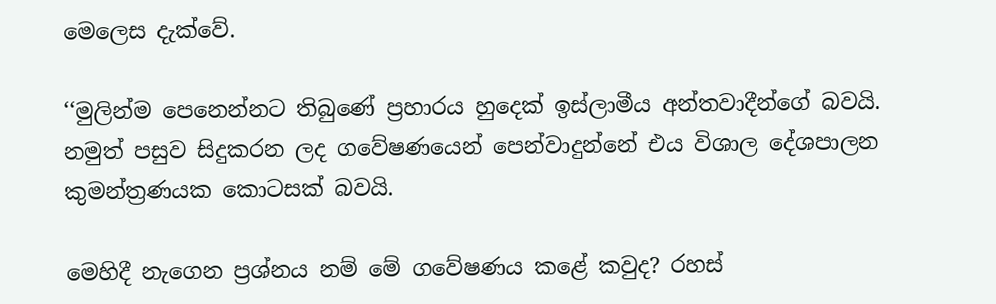මෙලෙස දැක්වේ.

‘‘මුලින්ම පෙනෙන්නට තිබුණේ ප්‍රහාරය හුදෙක් ඉස්ලාමීය අන්තවාදීන්ගේ බවයි. නමුත් පසුව සිදුකරන ලද ගවේෂණයෙන් පෙන්වාදුන්නේ එය විශාල දේශපාලන කුමන්ත්‍රණයක කොටසක් බවයි.

මෙහිදී නැගෙන ප්‍රශ්නය නම් මේ ගවේෂණය කළේ කවුද? රහස්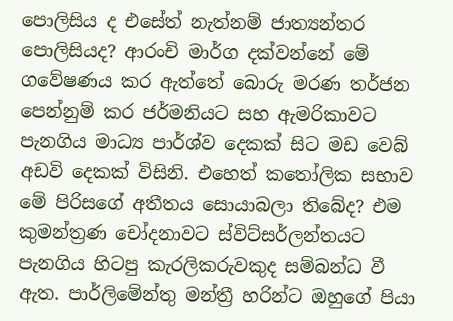පොලිසිය ද එසේත් නැත්නම් ජාත්‍යන්තර පොලිසියද? ආරංචි මාර්ග දක්වන්නේ මේ ගවේෂණය කර ඇත්තේ බොරු මරණ තර්ජන පෙන්නුම් කර ජර්මනියට සහ ඇමරිකාවට පැනගිය මාධ්‍ය පාර්ශ්ව දෙකක් සිට මඩ වෙබ් අඩවි දෙකක් විසිනි. එහෙත් කතෝලික සභාව මේ පිරිසගේ අතීතය සොයාබලා තිබේද? එම කුමන්ත්‍රණ චෝදනාවට ස්විට්සර්ලන්තයට පැනගිය හිටපු කැරලිකරුවකුද සම්බන්ධ වී ඇත. පාර්ලිමේන්තු මන්ත්‍රී හරින්ට ඔහුගේ පියා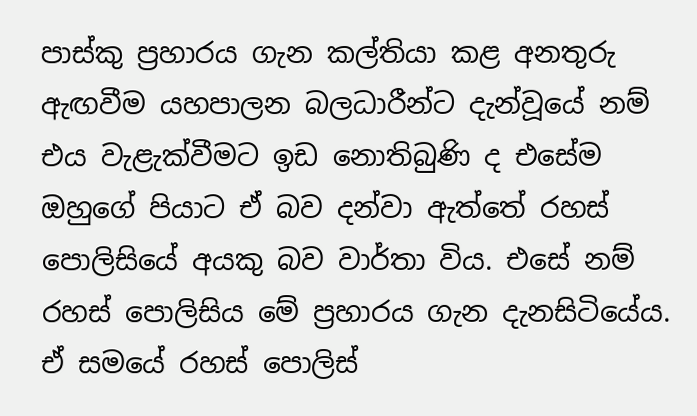පාස්කු ප්‍රහාරය ගැන කල්තියා කළ අනතුරු ඇඟවීම යහපාලන බලධාරීන්ට දැන්වූයේ නම් එය වැළැක්වීමට ඉඩ නොතිබුණි ද එසේම ඔහුගේ පියාට ඒ බව දන්වා ඇත්තේ රහස් පොලිසියේ අයකු බව වාර්තා විය. එසේ නම් රහස් පොලිසිය මේ ප්‍රහාරය ගැන දැනසිටියේය. ඒ සමයේ රහස් පොලිස්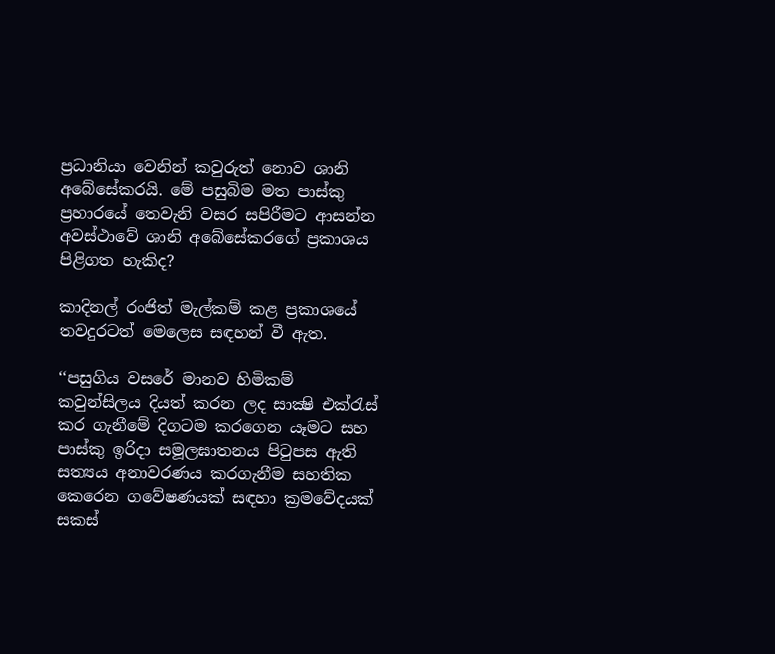ප්‍රධානියා වෙනින් කවුරුත් නොව ශානි අබේසේකරයි. මේ පසුබිම මත පාස්කු ප්‍රහාරයේ තෙවැනි වසර සපිරීමට ආසන්න අවස්ථාවේ ශානි අබේසේකරගේ ප්‍රකාශය පිළිගත හැකිද?

කාදිනල් රංජිත් මැල්කම් කළ ප්‍රකාශයේ තවදුරටත් මෙලෙස සඳහන් වී ඇත.

‘‘පසුගිය වසරේ මානව හිමිකම් කවුන්සිලය දියත් කරන ලද සාක්‍ෂි එක්රැස් කර ගැනීමේ දිගටම කරගෙන යෑමට සහ පාස්කු ඉරිදා සමූලඝාතනය පිටුපස ඇති සත්‍යය අනාවරණය කරගැනීම සහතික කෙරෙන ගවේෂණයක් සඳහා ක්‍රමවේදයක් සකස්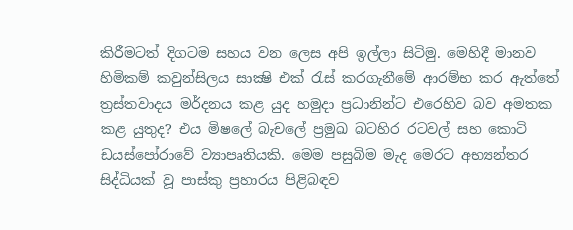කිරීමටත් දිගටම සහය වන ලෙස අපි ඉල්ලා සිටිමු. මෙහිදී මානව හිමිකම් කවුන්සිලය සාක්‍ෂි එක් රැස් කරගැනීමේ ආරම්භ කර ඇත්තේ ත්‍රස්තවාදය මර්දනය කළ යුද හමුදා ප්‍රධානින්ට එරෙහිව බව අමතක කළ යුතුද? එය මිෂලේ බැචලේ ප්‍රමුඛ බටහිර රටවල් සහ කොටි ඩයස්පෝරාවේ ව්‍යාපෘතියකි. මෙම පසුබිම මැද මෙරට අභ්‍යන්තර සිද්ධියක් වූ පාස්කු ප්‍රහාරය පිළිබඳව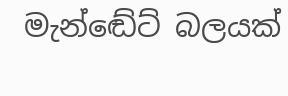මැන්ඬේට් බලයක්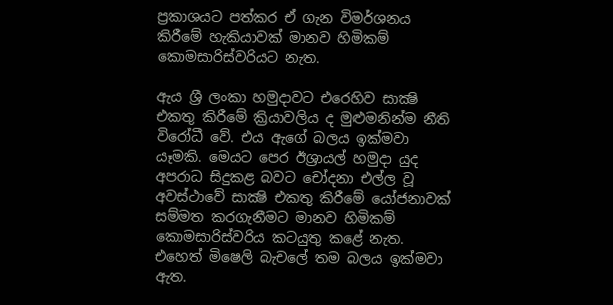ප්‍රකාශයට පත්කර ඒ ගැන විමර්ශනය කිරීමේ හැකියාවක් මානව හිමිකම් කොමසාරිස්වරියට නැත.

ඇය ශ්‍රී ලංකා හමුදාවට එරෙහිව සාක්‍ෂි එකතු කිරීමේ ක්‍රියාවලිය ද මුළුමනින්ම නීති විරෝධී වේ. එය ඇගේ බලය ඉක්මවා යෑමකි. මෙයට පෙර ඊශ්‍රායල් හමුදා යුද අපරාධ සිදුකළ බවට චෝදනා එල්ල වූ අවස්ථාවේ සාක්‍ෂි එකතු කිරීමේ යෝජනාවක් සම්මත කරගැනීමට මානව හිමිකම් කොමසාරිස්වරිය කටයුතු කළේ නැත. එහෙත් මිෂෙලි බැචලේ තම බලය ඉක්මවා ඇත.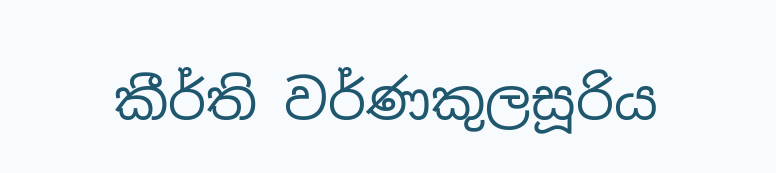කීර්ති වර්ණකුලසූරිය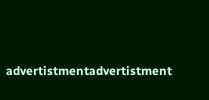advertistmentadvertistment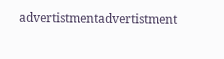advertistmentadvertistment